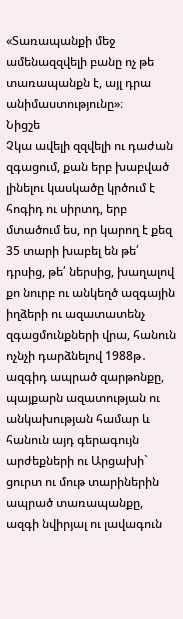«Տառապանքի մեջ ամենազզվելի բանը ոչ թե տառապանքն է, այլ դրա անիմաստությունը»։
Նիցշե
Չկա ավելի զզվելի ու դաժան զգացում, քան երբ խաբված լինելու կասկածը կրծում է հոգիդ ու սիրտդ, երբ մտածում ես, որ կարող է քեզ 35 տարի խաբել են թե՛ դրսից, թե՛ ներսից, խաղալով քո նուրբ ու անկեղծ ազգային իղձերի ու ազատատենչ զգացմունքների վրա, հանուն ոչնչի դարձնելով 1988թ․ ազգիդ ապրած զարթոնքը, պայքարն ազատության ու անկախության համար և հանուն այդ գերագույն արժեքների ու Արցախի` ցուրտ ու մութ տարիներին ապրած տառապանքը, ազգի նվիրյալ ու լավագուն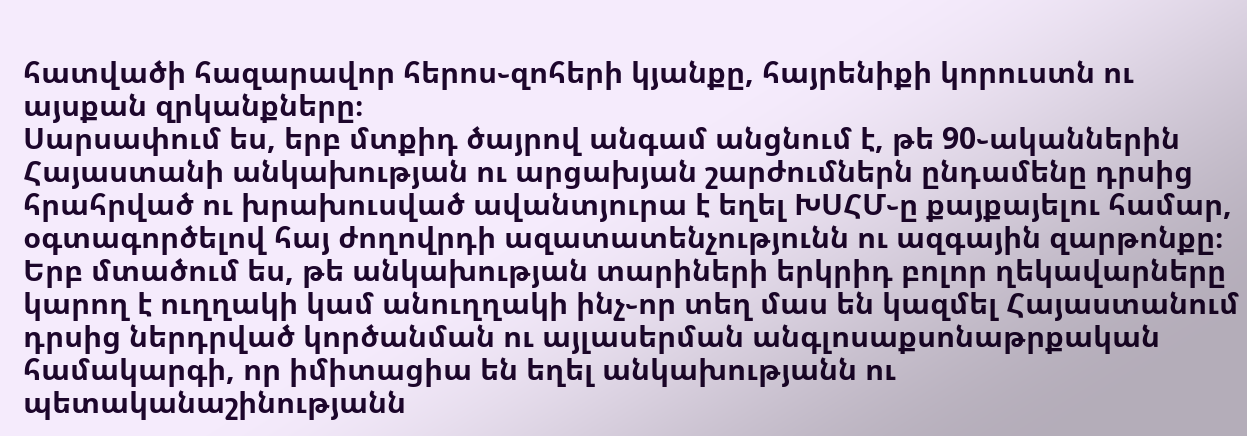հատվածի հազարավոր հերոս֊զոհերի կյանքը, հայրենիքի կորուստն ու այսքան զրկանքները։
Սարսափում ես, երբ մտքիդ ծայրով անգամ անցնում է, թե 90֊ականներին Հայաստանի անկախության ու արցախյան շարժումներն ընդամենը դրսից հրահրված ու խրախուսված ավանտյուրա է եղել ԽՍՀՄ֊ը քայքայելու համար, օգտագործելով հայ ժողովրդի ազատատենչությունն ու ազգային զարթոնքը։ Երբ մտածում ես, թե անկախության տարիների երկրիդ բոլոր ղեկավարները կարող է ուղղակի կամ անուղղակի ինչ֊որ տեղ մաս են կազմել Հայաստանում դրսից ներդրված կործանման ու այլասերման անգլոսաքսոնաթրքական համակարգի, որ իմիտացիա են եղել անկախությանն ու պետականաշինությանն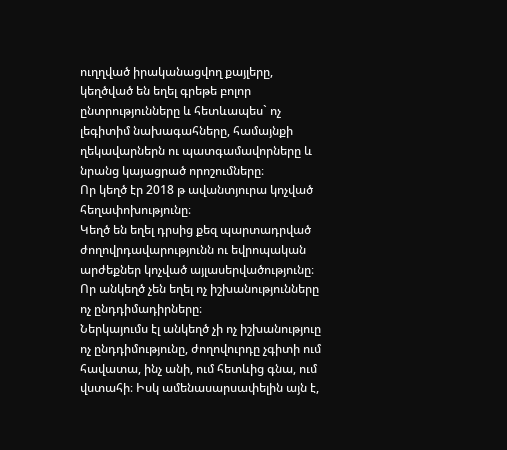ուղղված իրականացվող քայլերը, կեղծված են եղել գրեթե բոլոր ընտրությունները և հետևապես` ոչ լեգիտիմ նախագահները, համայնքի ղեկավարներն ու պատգամավորները և նրանց կայացրած որոշումները։
Որ կեղծ էր 2018 թ ավանտյուրա կոչված հեղափոխությունը։
Կեղծ են եղել դրսից քեզ պարտադրված ժողովրդավարությունն ու եվրոպական արժեքներ կոչված այլասերվածությունը։
Որ անկեղծ չեն եղել ոչ իշխանությունները ոչ ընդդիմադիրները։
Ներկայումս էլ անկեղծ չի ոչ իշխանություը ոչ ընդդիմությունը, ժողովուրդը չգիտի ում հավատա, ինչ անի, ում հետևից գնա, ում վստահի։ Իսկ ամենասարսափելին այն է,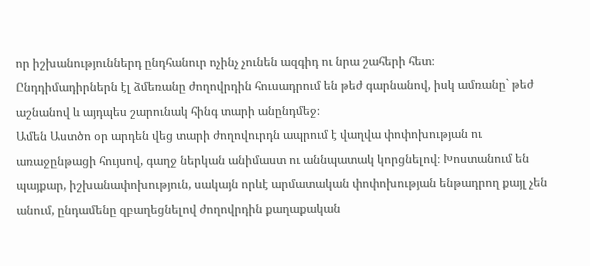որ իշխանություններդ ընդհանուր ոչինչ չունեն ազգիդ ու նրա շահերի հետ։
Ընդդիմադիրներն էլ ձմեռանը ժողովրդին հուսադրում են թեժ գարնանով, իսկ ամռանը` թեժ աշնանով և այդպես շարունակ հինգ տարի անընդմեջ։
Ամեն Աստծո օր արդեն վեց տարի ժողովուրդն ապրում է վաղվա փոփոխության ու առաջընթացի հույսով, գաղջ ներկան անիմաստ ու աննպատակ կորցնելով։ Խոստանում են պայքար, իշխանափոխություն, սակայն որևէ արմատական փոփոխության ենթադրող քայլ չեն անում, ընդամենը զբաղեցնելով ժողովրդին քաղաքական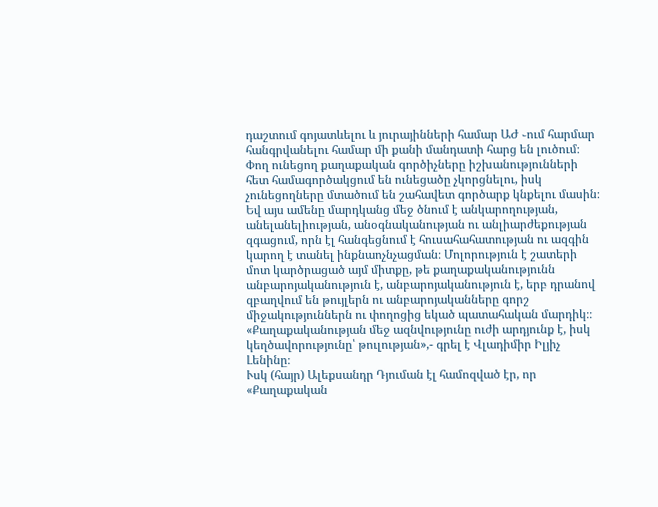դաշտում գոյատևելու և յուրայինների համար ԱԺ ֊ում հարմար հանգրվանելու համար մի քանի մանդատի հարց են լուծում։ Փող ունեցող քաղաքական գործիչները իշխանությունների հետ համագործակցում են ունեցածը չկորցնելու, իսկ չունեցողները մտածում են շահավետ գործարք կնքելու մասին։ Եվ այս ամենը մարդկանց մեջ ծնում է անկարողության, անելանելիության, անօգնականության ու անլիարժեքության զգացում, որն էլ հանգեցնում է հուսահահատության ու ազգին կարող է տանել ինքնաոչնչացման։ Մոլորություն է շատերի մոտ կարծրացած այմ միտքը, թե քաղաքականությունն անբարոյականություն է, անբարոյականություն է, երբ դրանով զբաղվում են թույլերն ու անբարոյականները գորշ միջակություններն ու փողոցից եկած պատահական մարդիկ։։
«Քաղաքականության մեջ ազնվությունը ուժի արդյունք է, իսկ կեղծավորությունը՝ թուլության»,- գրել է Վլադիմիր Իլյիչ Լենինը։
Ւսկ (հայր) Ալեքսանդր Դյուման էլ համոզված էր, որ
«Քաղաքական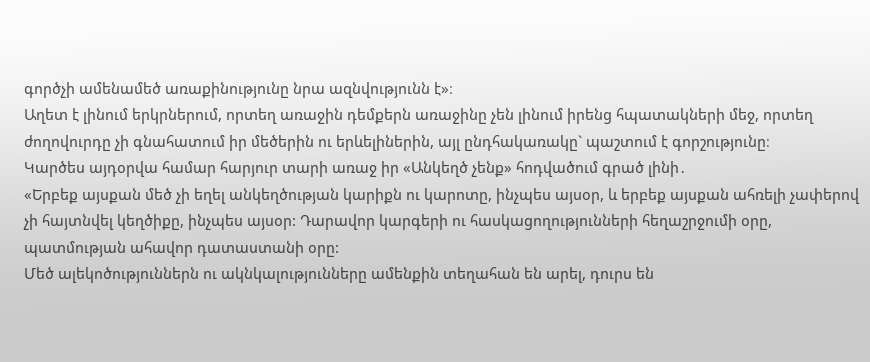գործչի ամենամեծ առաքինությունը նրա ազնվությունն է»։
Աղետ է լինում երկրներում, որտեղ առաջին դեմքերն առաջինը չեն լինում իրենց հպատակների մեջ, որտեղ ժողովուրդը չի գնահատում իր մեծերին ու երևելիներին, այլ ընդհակառակը` պաշտում է գորշությունը։
Կարծես այդօրվա համար հարյուր տարի առաջ իր «Անկեղծ չենք» հոդվածում գրած լինի․
«Երբեք այսքան մեծ չի եղել անկեղծության կարիքն ու կարոտը, ինչպես այսօր, և երբեք այսքան ահռելի չափերով չի հայտնվել կեղծիքը, ինչպես այսօր: Դարավոր կարգերի ու հասկացողությունների հեղաշրջումի օրը, պատմության ահավոր դատաստանի օրը:
Մեծ ալեկոծություններն ու ակնկալությունները ամենքին տեղահան են արել, դուրս են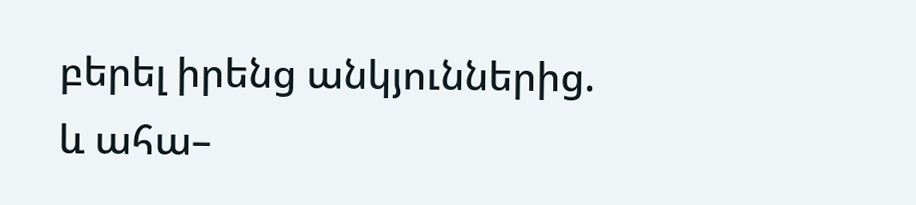բերել իրենց անկյուններից. և ահա–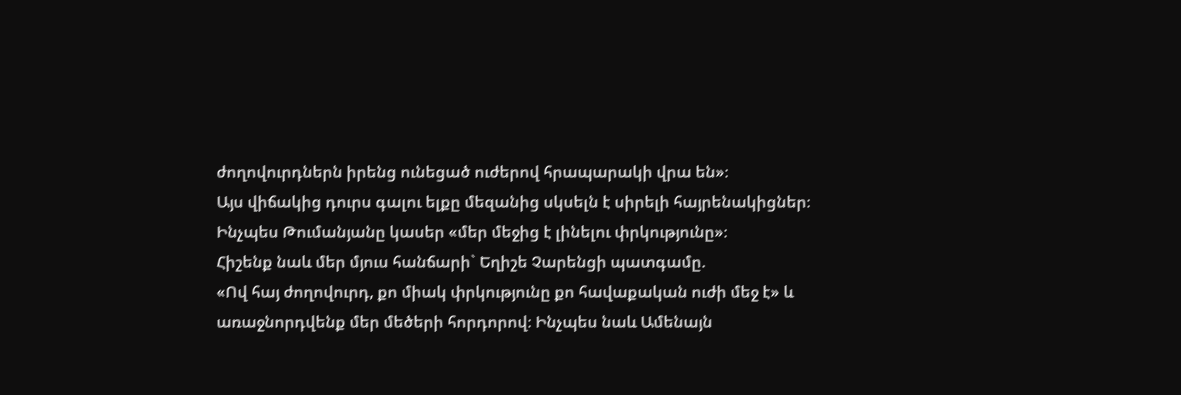ժողովուրդներն իրենց ունեցած ուժերով հրապարակի վրա են»։
Այս վիճակից դուրս գալու ելքը մեզանից սկսելն է սիրելի հայրենակիցներ։ Ինչպես Թումանյանը կասեր «մեր մեջից է լինելու փրկությունը»։
Հիշենք նաև մեր մյուս հանճարի` Եղիշե Չարենցի պատգամը.
«Ով հայ ժողովուրդ, քո միակ փրկությունը քո հավաքական ուժի մեջ է» և առաջնորդվենք մեր մեծերի հորդորով։ Ինչպես նաև Ամենայն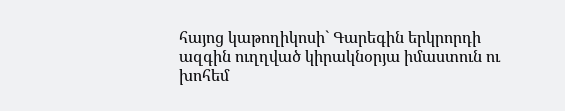հայոց կաթողիկոսի` Գարեգին երկրորդի ազգին ուղղված կիրակնօրյա իմաստուն ու խոհեմ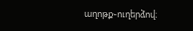աղոթք֊ուղերձով։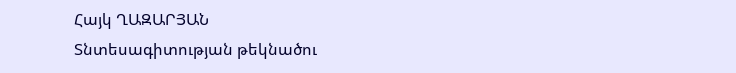Հայկ ՂԱԶԱՐՅԱՆ
Տնտեսագիտության թեկնածու